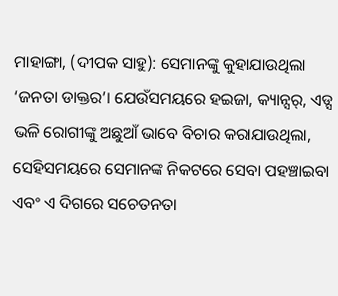ମାହାଙ୍ଗା, (ଦୀପକ ସାହୁ): ସେମାନଙ୍କୁ କୁହାଯାଉଥିଲା ‘ଜନତା ଡାକ୍ତର’। ଯେଉଁସମୟରେ ହଇଜା, କ୍ୟାନ୍ସର୍, ଏଡ୍ସ ଭଳି ରୋଗୀଙ୍କୁ ଅଛୁଆଁ ଭାବେ ବିଚାର କରାଯାଉଥିଲା, ସେହିସମୟରେ ସେମାନଙ୍କ ନିକଟରେ ସେବା ପହଞ୍ଚାଇବା ଏବଂ ଏ ଦିଗରେ ସଚେତନତା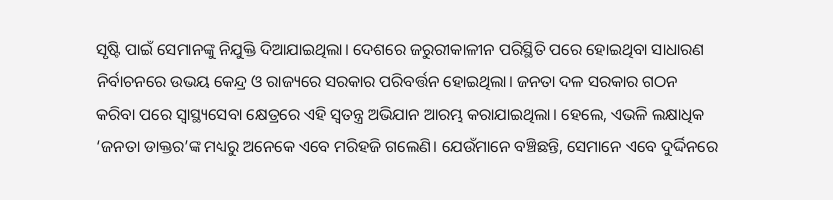ସୃଷ୍ଟି ପାଇଁ ସେମାନଙ୍କୁ ନିଯୁକ୍ତି ଦିଆଯାଇଥିଲା। ଦେଶରେ ଜରୁରୀକାଳୀନ ପରିସ୍ଥିତି ପରେ ହୋଇଥିବା ସାଧାରଣ ନିର୍ବାଚନରେ ଉଭୟ କେନ୍ଦ୍ର ଓ ରାଜ୍ୟରେ ସରକାର ପରିବର୍ତ୍ତନ ହୋଇଥିଲା। ଜନତା ଦଳ ସରକାର ଗଠନ କରିବା ପରେ ସ୍ବାସ୍ଥ୍ୟସେବା କ୍ଷେତ୍ରରେ ଏହି ସ୍ବତନ୍ତ୍ର ଅଭିଯାନ ଆରମ୍ଭ କରାଯାଇଥିଲା। ହେଲେ, ଏଭଳି ଲକ୍ଷାଧିକ ‘ଜନତା ଡାକ୍ତର’ଙ୍କ ମଧ୍ୟରୁ ଅନେକେ ଏବେ ମରିହଜି ଗଲେଣି। ଯେଉଁମାନେ ବଞ୍ଚିଛନ୍ତି, ସେମାନେ ଏବେ ଦୁର୍ଦ୍ଦିନରେ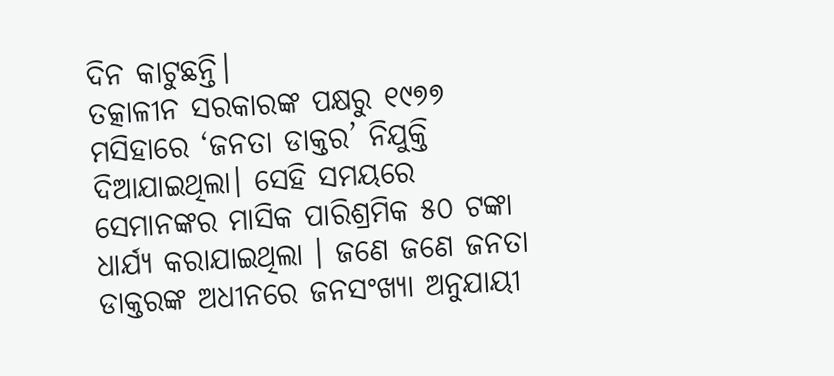ଦିନ କାଟୁଛନ୍ତି।
ତତ୍କାଳୀନ ସରକାରଙ୍କ ପକ୍ଷରୁ ୧୯୭୭ ମସିହାରେ ‘ଜନତା ଡାକ୍ତର’ ନିଯୁକ୍ତି ଦିଆଯାଇଥିଲା। ସେହି ସମୟରେ ସେମାନଙ୍କର ମାସିକ ପାରିଶ୍ରମିକ ୫୦ ଟଙ୍କା ଧାର୍ଯ୍ୟ କରାଯାଇଥିଲା । ଜଣେ ଜଣେ ଜନତା ଡାକ୍ତରଙ୍କ ଅଧୀନରେ ଜନସଂଖ୍ୟା ଅନୁଯାୟୀ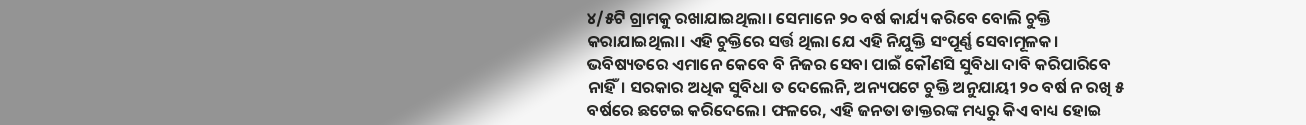୪/୫ଟି ଗ୍ରାମକୁ ରଖାଯାଇଥିଲା। ସେମାନେ ୨୦ ବର୍ଷ କାର୍ଯ୍ୟ କରିବେ ବୋଲି ଚୁକ୍ତି କରାଯାଇଥିଲା। ଏହି ଚୁକ୍ତିରେ ସର୍ତ୍ତ ଥିଲା ଯେ ଏହି ନିଯୁକ୍ତି ସଂପୂର୍ଣ୍ଣ ସେବାମୂଳକ। ଭବିଷ୍ୟତରେ ଏମାନେ କେବେ ବି ନିଜର ସେବା ପାଇଁ କୌଣସି ସୁବିଧା ଦାବି କରିପାରିବେ ନାହିଁ। ସରକାର ଅଧିକ ସୁବିଧା ତ ଦେଲେନି, ଅନ୍ୟପଟେ ଚୁକ୍ତି ଅନୁଯାୟୀ ୨୦ ବର୍ଷ ନ ରଖି ୫ ବର୍ଷରେ ଛଟେଇ କରିଦେଲେ। ଫଳରେ, ଏହି ଜନତା ଡାକ୍ତରଙ୍କ ମଧ୍ୟରୁ କିଏ ବାଧ୍ୟ ହୋଇ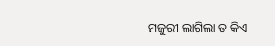ମଜୁରୀ ଲାଗିଲା ତ କିଏ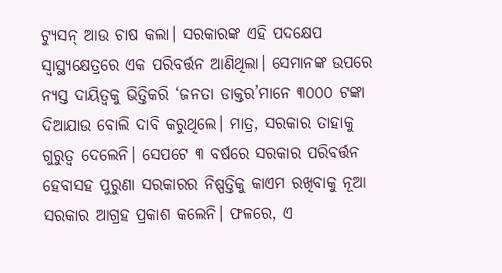ଟ୍ୟୁସନ୍ ଆଉ ଚାଷ କଲା। ସରକାରଙ୍କ ଏହି ପଦକ୍ଷେପ ସ୍ବାସ୍ଥ୍ୟକ୍ଷେତ୍ରରେ ଏକ ପରିବର୍ତ୍ତନ ଆଣିଥିଲା। ସେମାନଙ୍କ ଉପରେ ନ୍ୟସ୍ତ ଦାୟିତ୍ବକୁ ଭିତ୍ତିକରି ‘ଜନତା ଡାକ୍ତର’ମାନେ ୩୦୦୦ ଟଙ୍କା ଦିଆଯାଉ ବୋଲି ଦାବି କରୁଥିଲେ। ମାତ୍ର, ସରକାର ତାହାକୁ ଗୁରୁତ୍ବ ଦେଲେନି। ସେପଟେ ୩ ବର୍ଷରେ ସରକାର ପରିବର୍ତ୍ତନ ହେବାସହ ପୁରୁଣା ସରକାରର ନିଷ୍ପତ୍ତିକୁ କାଏମ ରଖିବାକୁ ନୂଆ ସରକାର ଆଗ୍ରହ ପ୍ରକାଶ କଲେନି। ଫଳରେ, ଏ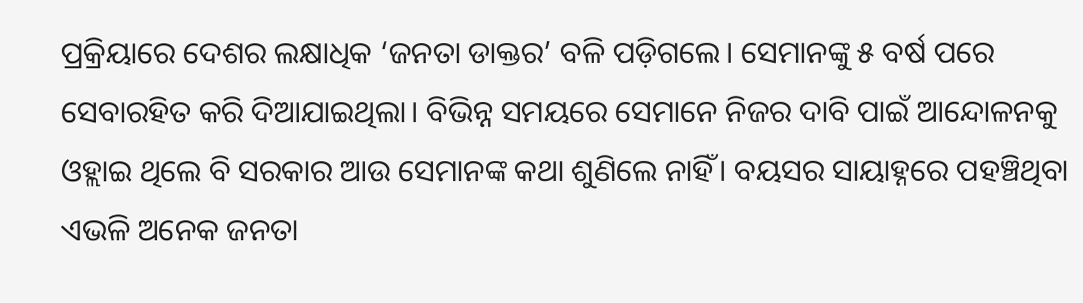ପ୍ରକ୍ରିୟାରେ ଦେଶର ଲକ୍ଷାଧିକ ‘ଜନତା ଡାକ୍ତର’ ବଳି ପଡ଼ିଗଲେ। ସେମାନଙ୍କୁ ୫ ବର୍ଷ ପରେ ସେବାରହିତ କରି ଦିଆଯାଇଥିଲା। ବିଭିନ୍ନ ସମୟରେ ସେମାନେ ନିଜର ଦାବି ପାଇଁ ଆନ୍ଦୋଳନକୁ ଓହ୍ଲାଇ ଥିଲେ ବି ସରକାର ଆଉ ସେମାନଙ୍କ କଥା ଶୁଣିଲେ ନାହିଁ। ବୟସର ସାୟାହ୍ନରେ ପହଞ୍ଚିଥିବା ଏଭଳି ଅନେକ ଜନତା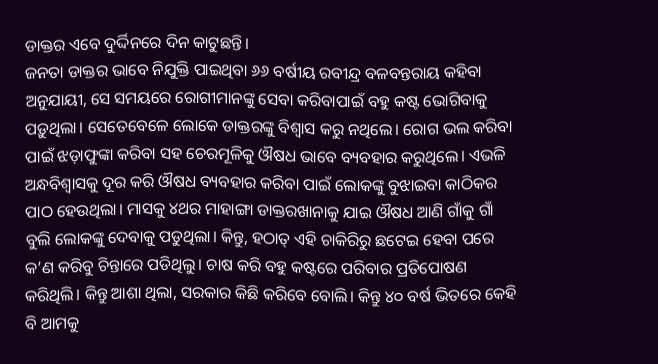ଡାକ୍ତର ଏବେ ଦୁର୍ଦ୍ଦିନରେ ଦିନ କାଟୁଛନ୍ତି।
ଜନତା ଡାକ୍ତର ଭାବେ ନିଯୁକ୍ତି ପାଇଥିବା ୬୬ ବର୍ଷୀୟ ରବୀନ୍ଦ୍ର ବଳବନ୍ତରାୟ କହିବା ଅନୁଯାୟୀ, ସେ ସମୟରେ ରୋଗୀମାନଙ୍କୁ ସେବା କରିବାପାଇଁ ବହୁ କଷ୍ଟ ଭୋଗିବାକୁ ପଡ଼ୁଥିଲା। ସେତେବେଳେ ଲୋକେ ଡାକ୍ତରଙ୍କୁ ବିଶ୍ବାସ କରୁ ନଥିଲେ। ରୋଗ ଭଲ କରିବା ପାଇଁ ଝଡ଼ାଫୁଙ୍କା କରିବା ସହ ଚେରମୂଳିକୁ ଔଷଧ ଭାବେ ବ୍ୟବହାର କରୁଥିଲେ। ଏଭଳି ଅନ୍ଧବିଶ୍ବାସକୁ ଦୂର କରି ଔଷଧ ବ୍ୟବହାର କରିବା ପାଇଁ ଲୋକଙ୍କୁ ବୁଝାଇବା କାଠିକର ପାଠ ହେଉଥିଲା। ମାସକୁ ୪ଥର ମାହାଙ୍ଗା ଡାକ୍ତରଖାନାକୁ ଯାଇ ଔଷଧ ଆଣି ଗାଁକୁ ଗାଁ ବୁଲି ଲୋକଙ୍କୁ ଦେବାକୁ ପଡୁଥିଲା। କିନ୍ତୁ, ହଠାତ୍ ଏହି ଚାକିରିରୁ ଛଟେଇ ହେବା ପରେ କ’ଣ କରିବୁ ଚିନ୍ତାରେ ପଡିଥିଲୁ। ଚାଷ କରି ବହୁ କଷ୍ଟରେ ପରିବାର ପ୍ରତିପୋଷଣ କରିଥିଲି। କିନ୍ତୁ ଆଶା ଥିଲା, ସରକାର କିଛି କରିବେ ବୋଲି। କିନ୍ତୁ ୪୦ ବର୍ଷ ଭିତରେ କେହି ବି ଆମକୁ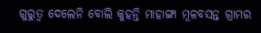ଗୁରୁତ୍ବ ଦେଲେନି ବୋଲି କୁହନ୍ତି ମାହାଙ୍ଗା ମୂଳବସନ୍ତ ଗ୍ରାମର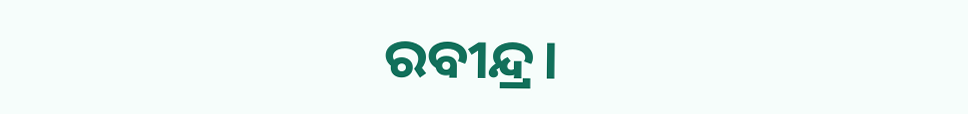ରବୀନ୍ଦ୍ର।